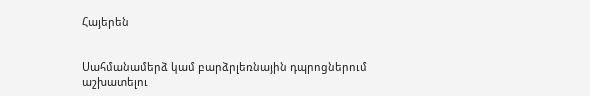Հայերեն


Սահմանամերձ կամ բարձրլեռնային դպրոցներում աշխատելու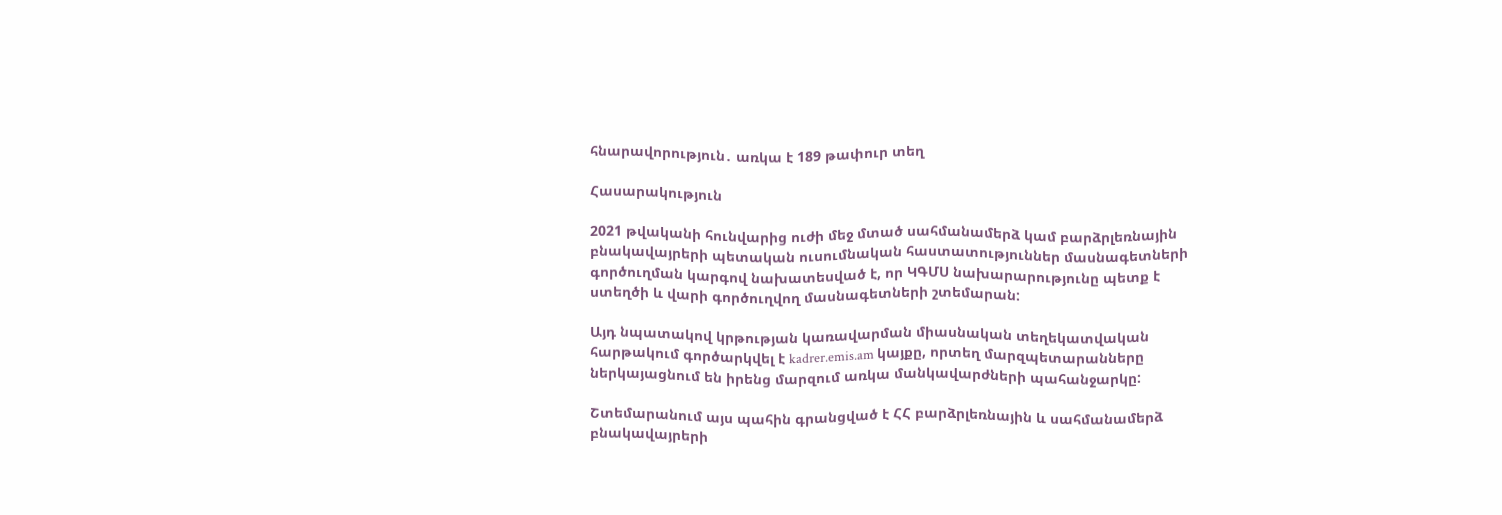հնարավորություն․ առկա է 189 թափուր տեղ

Հասարակություն

2021 թվականի հունվարից ուժի մեջ մտած սահմանամերձ կամ բարձրլեռնային բնակավայրերի պետական ուսումնական հաստատություններ մասնագետների գործուղման կարգով նախատեսված է, որ ԿԳՄՍ նախարարությունը պետք է ստեղծի և վարի գործուղվող մասնագետների շտեմարան:

Այդ նպատակով կրթության կառավարման միասնական տեղեկատվական հարթակում գործարկվել է kadrer.emis.am կայքը, որտեղ մարզպետարանները ներկայացնում են իրենց մարզում առկա մանկավարժների պահանջարկը:

Շտեմարանում այս պահին գրանցված է ՀՀ բարձրլեռնային և սահմանամերձ բնակավայրերի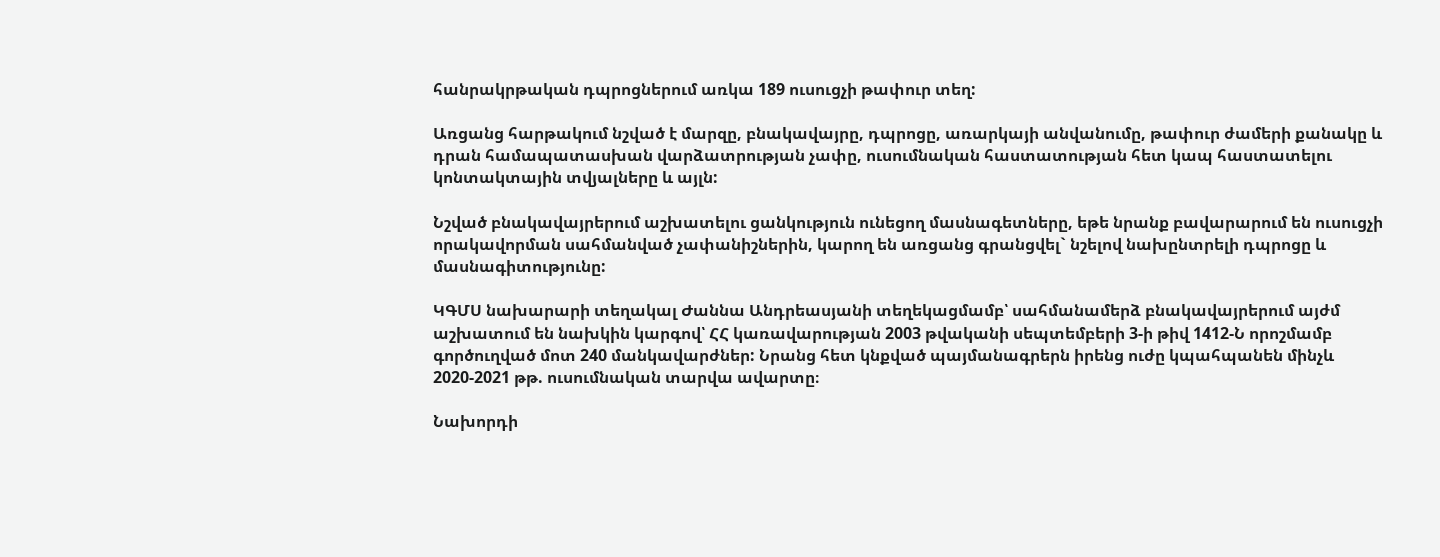հանրակրթական դպրոցներում առկա 189 ուսուցչի թափուր տեղ:

Առցանց հարթակում նշված է մարզը, բնակավայրը, դպրոցը, առարկայի անվանումը, թափուր ժամերի քանակը և դրան համապատասխան վարձատրության չափը, ուսումնական հաստատության հետ կապ հաստատելու կոնտակտային տվյալները և այլն:

Նշված բնակավայրերում աշխատելու ցանկություն ունեցող մասնագետները, եթե նրանք բավարարում են ուսուցչի որակավորման սահմանված չափանիշներին, կարող են առցանց գրանցվել` նշելով նախընտրելի դպրոցը և մասնագիտությունը:

ԿԳՄՍ նախարարի տեղակալ Ժաննա Անդրեասյանի տեղեկացմամբ՝ սահմանամերձ բնակավայրերում այժմ աշխատում են նախկին կարգով՝ ՀՀ կառավարության 2003 թվականի սեպտեմբերի 3-ի թիվ 1412-Ն որոշմամբ գործուղված մոտ 240 մանկավարժներ: Նրանց հետ կնքված պայմանագրերն իրենց ուժը կպահպանեն մինչև 2020-2021 թթ. ուսումնական տարվա ավարտը։

Նախորդի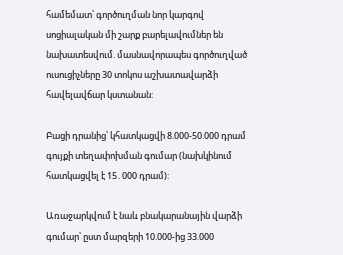համեմատ՝ գործուղման նոր կարգով սոցիալական մի շարք բարելավումներ են նախատեսվում. մասնավորապես գործուղված ուսուցիչները 30 տոկոս աշխատավարձի հավելավճար կստանան:

Բացի դրանից՝ կհատկացվի 8.000-50.000 դրամ գույքի տեղափոխման գումար (նախկինում հատկացվել է 15․000 դրամ):

Առաջարկվում է նաև բնակարանային վարձի գումար՝ ըստ մարզերի 10.000-ից 33.000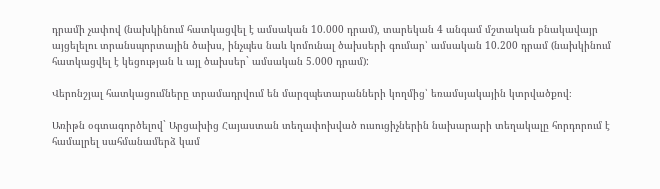դրամի չափով (նախկինում հատկացվել է ամսական 10.000 դրամ), տարեկան 4 անգամ մշտական բնակավայր այցելելու տրանսպորտային ծախս, ինչպես նաև կոմունալ ծախսերի գումար՝ ամսական 10.200 դրամ (նախկինում հատկացվել է կեցության և այլ ծախսեր` ամսական 5.000 դրամ):

Վերոնշյալ հատկացումները տրամադրվում են մարզպետարանների կողմից՝ եռամսյակային կտրվածքով։

Առիթն օգտագործելով` Արցախից Հայաստան տեղափոխված ուսուցիչներին նախարարի տեղակալը հորդորում է համալրել սահմանամերձ կամ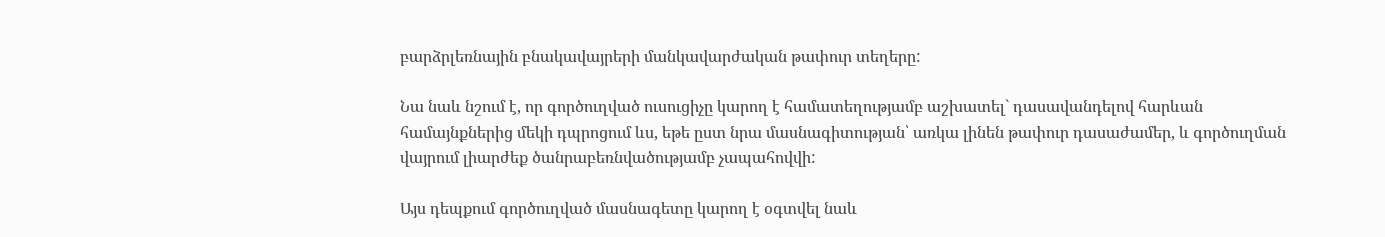բարձրլեռնային բնակավայրերի մանկավարժական թափուր տեղերը:

Նա նաև նշում է, որ գործուղված ուսուցիչը կարող է համատեղությամբ աշխատել` դասավանդելով հարևան համայնքներից մեկի դպրոցում ևս, եթե ըստ նրա մասնագիտության՝ առկա լինեն թափուր դասաժամեր, և գործուղման վայրում լիարժեք ծանրաբեռնվածությամբ չապահովվի:

Այս դեպքում գործուղված մասնագետը կարող է օգտվել նաև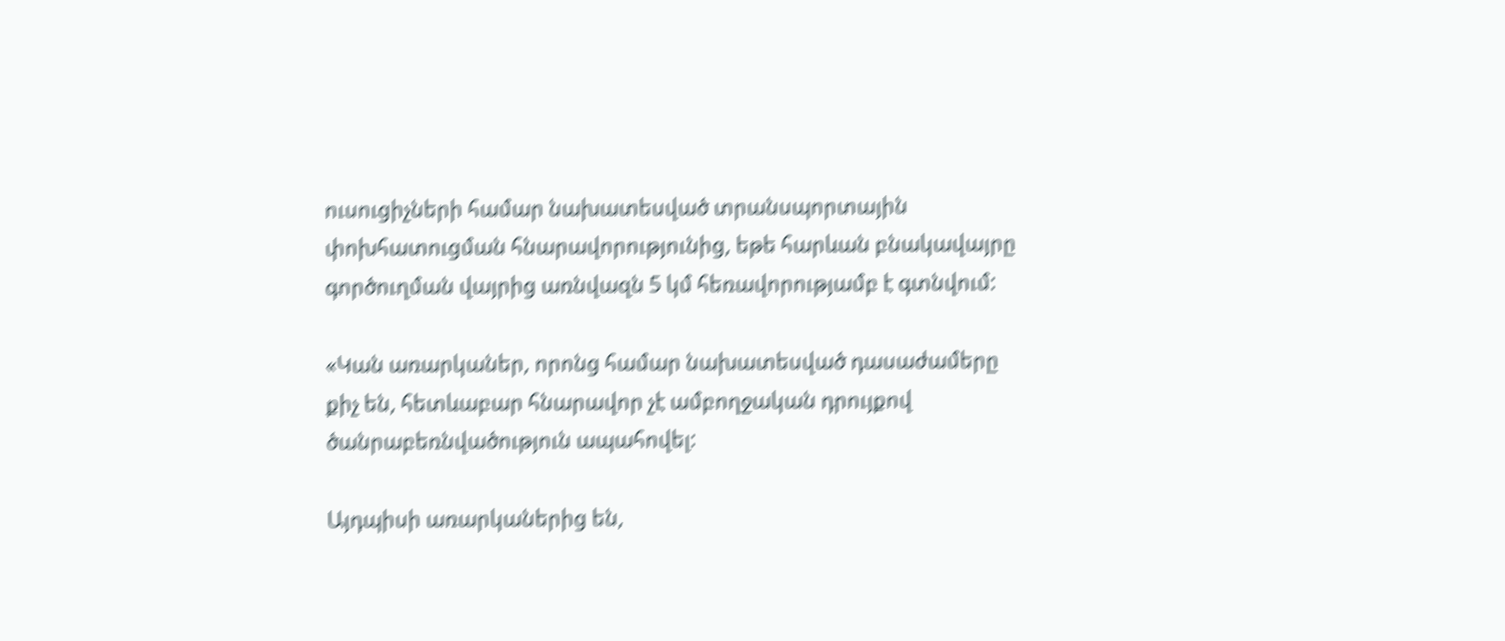ուսուցիչների համար նախատեսված տրանսպորտային փոխհատուցման հնարավորությունից, եթե հարևան բնակավայրը գործուղման վայրից առնվազն 5 կմ հեռավորությամբ է գտնվում:

«Կան առարկաներ, որոնց համար նախատեսված դասաժամերը քիչ են, հետևաբար հնարավոր չէ ամբողջական դրույքով ծանրաբեռնվածություն ապահովել:

Այդպիսի առարկաներից են,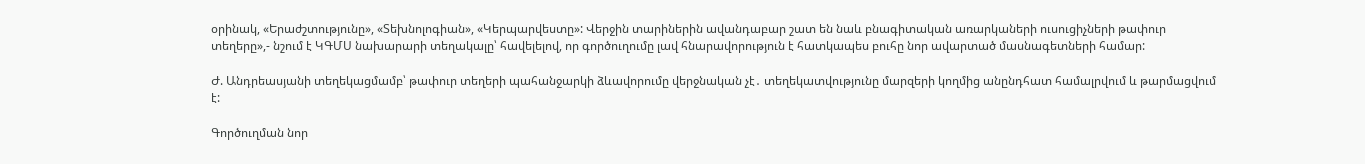օրինակ, «Երաժշտությունը», «Տեխնոլոգիան», «Կերպարվեստը»: Վերջին տարիներին ավանդաբար շատ են նաև բնագիտական առարկաների ուսուցիչների թափուր տեղերը»,- նշում է ԿԳՄՍ նախարարի տեղակալը՝ հավելելով, որ գործուղումը լավ հնարավորություն է հատկապես բուհը նոր ավարտած մասնագետների համար:

Ժ. Անդրեասյանի տեղեկացմամբ՝ թափուր տեղերի պահանջարկի ձևավորումը վերջնական չէ․ տեղեկատվությունը մարզերի կողմից անընդհատ համալրվում և թարմացվում է:

Գործուղման նոր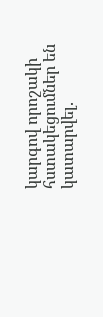կարգով որոշակի հստակեցումներ են կատարվել.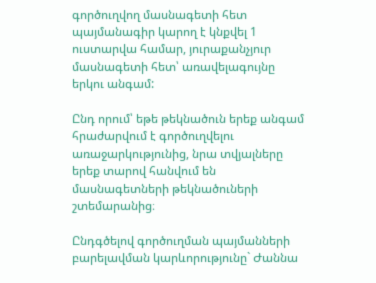գործուղվող մասնագետի հետ պայմանագիր կարող է կնքվել 1 ուստարվա համար, յուրաքանչյուր մասնագետի հետ՝ առավելագույնը երկու անգամ:

Ընդ որում՝ եթե թեկնածուն երեք անգամ հրաժարվում է գործուղվելու առաջարկությունից, նրա տվյալները երեք տարով հանվում են մասնագետների թեկնածուների շտեմարանից։

Ընդգծելով գործուղման պայմանների բարելավման կարևորությունը` Ժաննա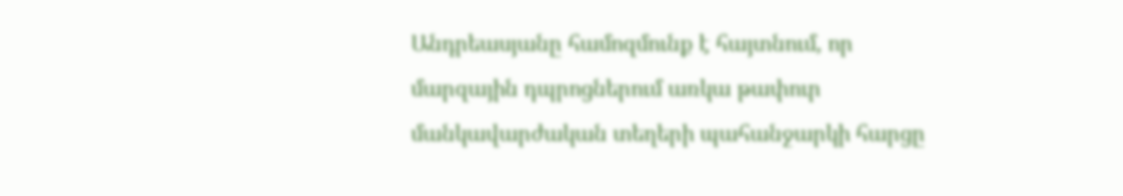Անդրեասյանը համոզմունք է հայտնում, որ մարզային դպրոցներում առկա թափուր մանկավարժական տեղերի պահանջարկի հարցը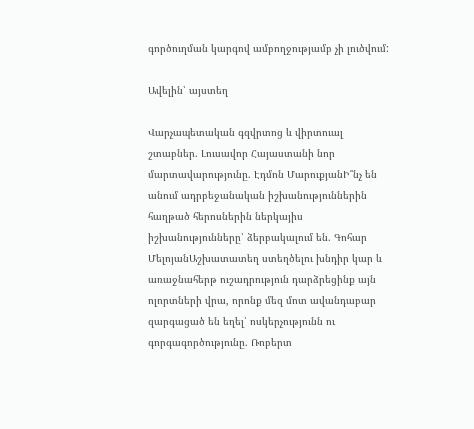գործուղման կարգով ամբողջությամբ չի լուծվում:

Ավելին՝ այստեղ

Վարչապետական գզվրտոց և վիրտուալ շտաբներ. Լուսավոր Հայաստանի նոր մարտավարությունը. Էդմոն ՄարուքյանԻ՞նչ են անում ադրբեջանական իշխանություններին հաղթած հերոսներին ներկայիս իշխանությունները՝ ձերբակալում են. Գոհար ՄելոյանԱշխատատեղ ստեղծելու խնդիր կար և առաջնահերթ ուշադրություն դարձրեցինք այն ոլորտների վրա, որոնք մեզ մոտ ավանդաբար զարգացած են եղել՝ ոսկերչությունն ու գորգագործությունը. Ռոբերտ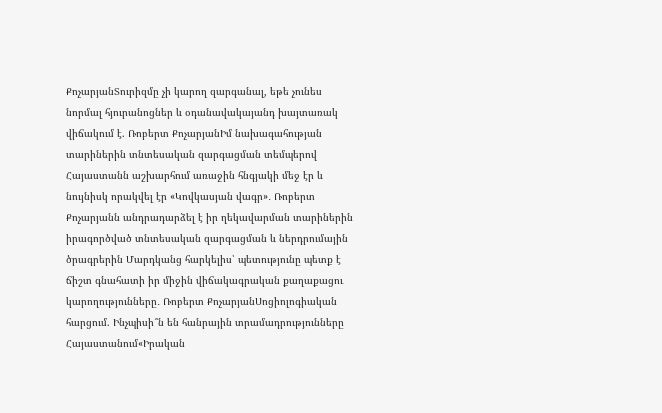ՔոչարյանՏուրիզմը չի կարող զարգանալ, եթե չունես նորմալ հյուրանոցներ և օդանավակայանդ խայտառակ վիճակում է. Ռոբերտ ՔոչարյանԻմ նախագահության տարիներին տնտեսական զարգացման տեմպերով Հայաստանն աշխարհում առաջին հնգյակի մեջ էր և նույնիսկ որակվել էր «Կովկասյան վագր»․ Ռոբերտ Քոչարյանն անդրադարձել է իր ղեկավարման տարիներին իրագործված տնտեսական զարգացման և ներդրումային ծրագրերին Մարդկանց հարկելիս՝ պետությունը պետք է ճիշտ գնահատի իր միջին վիճակագրական քաղաքացու կարողությունները․ Ռոբերտ ՔոչարյանՍոցիոլոգիական հարցում. Ինչպիսի՞ն են հանրային տրամադրությունները Հայաստանում«Իրական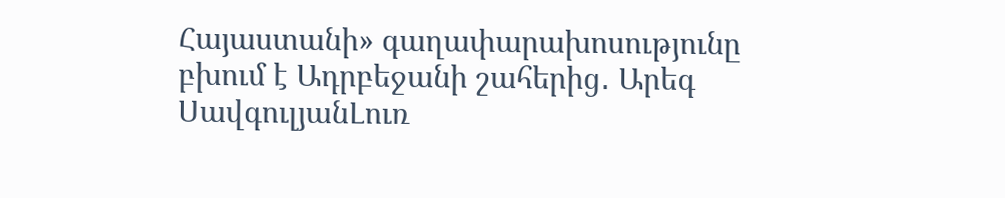Հայաստանի» գաղափարախոսությունը բխում է Ադրբեջանի շահերից․ Արեգ ՍավգուլյանԼուռ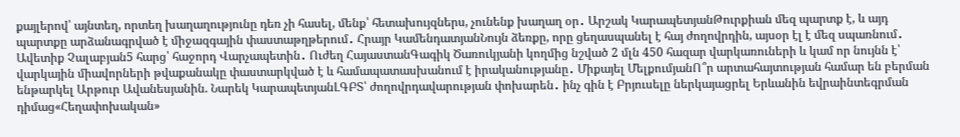քայլերով՝ այնտեղ, որտեղ խաղաղությունը դեռ չի հասել, մենք՝ հետախույզներս, չունենք խաղաղ օր․ Արշակ ԿարապետյանԹուրքիան մեզ պարտք է, և այդ պարտքը արձանագրված է միջազգային փաստաթղթերում․ Հրայր ԿամենդատյանՆույն ձեռքը, որը ցեղասպանել է հայ ժողովրդին, այսօր էլ է մեզ սպառնում․ Ավետիք Չալաբյան5 հարց՝ հաջորդ Վարչապետին․ Ուժեղ ՀայաստանԳագիկ Ծառուկյանի կողմից նշված 2 մլն 450 հազար վարկառուների և կամ որ նույնն է՝ վարկային միավորների թվաքանակը փաստարկված է և համապատասխանում է իրականությանը․ Միքայել ՄելքումյանՈ՞ր արտահայտության համար են բերման ենթարկել Արթուր Ավանեսյանին. Նարեկ ԿարապետյանԼԳԲՏ՝ ժողովրդավարության փոխարեն․ ինչ գին է Բրյուսելը ներկայացրել Երևանին եվրաինտեգրման դիմաց«Հեղափոխական»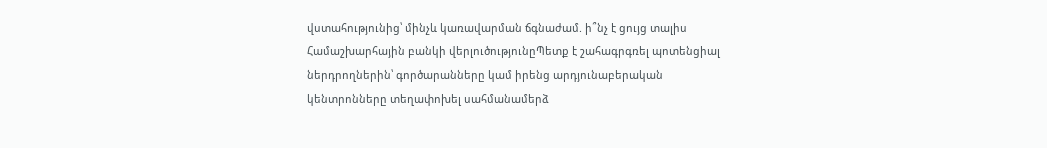վստահությունից՝ մինչև կառավարման ճգնաժամ. ի՞նչ է ցույց տալիս Համաշխարհային բանկի վերլուծությունըՊետք է շահագրգռել պոտենցիալ ներդրողներին՝ գործարանները կամ իրենց արդյունաբերական կենտրոնները տեղափոխել սահմանամերձ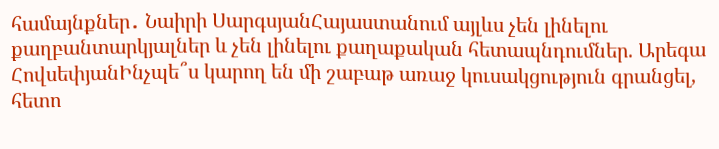համայնքներ․ Նաիրի ՍարգսյանՀայաստանում այլևս չեն լինելու քաղբանտարկյալներ և չեն լինելու քաղաքական հետապնդումներ. Արեգա ՀովսեփյանԻնչպե՞ս կարող են մի շաբաթ առաջ կուսակցություն գրանցել, հետո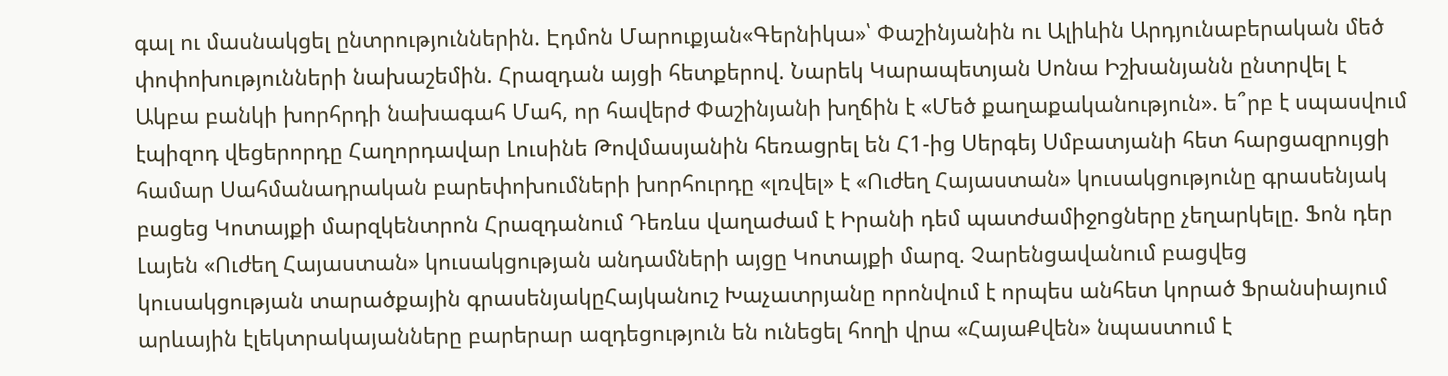գալ ու մասնակցել ընտրություններին. Էդմոն Մարուքյան«Գերնիկա»՝ Փաշինյանին ու Ալիևին Արդյունաբերական մեծ փոփոխությունների նախաշեմին. Հրազդան այցի հետքերով. Նարեկ Կարապետյան Սոնա Իշխանյանն ընտրվել է Ակբա բանկի խորհրդի նախագահ Մահ, որ հավերժ Փաշինյանի խղճին է «Մեծ քաղաքականություն». ե՞րբ է սպասվում էպիզոդ վեցերորդը Հաղորդավար Լուսինե Թովմասյանին հեռացրել են Հ1-ից Սերգեյ Սմբատյանի հետ հարցազրույցի համար Սահմանադրական բարեփոխումների խորհուրդը «լռվել» է «Ուժեղ Հայաստան» կուսակցությունը գրասենյակ բացեց Կոտայքի մարզկենտրոն Հրազդանում Դեռևս վաղաժամ է Իրանի դեմ պատժամիջnցները չեղարկելը. Ֆոն դեր Լայեն «Ուժեղ Հայաստան» կուսակցության անդամների այցը Կոտայքի մարզ. Չարենցավանում բացվեց կուսակցության տարածքային գրասենյակըՀայկանուշ Խաչատրյանը որոնվում է որպես անհետ կորած Ֆրանսիայում արևային էլեկտրակայանները բարերար ազդեցություն են ունեցել հողի վրա «ՀայաՔվեն» նպաստում է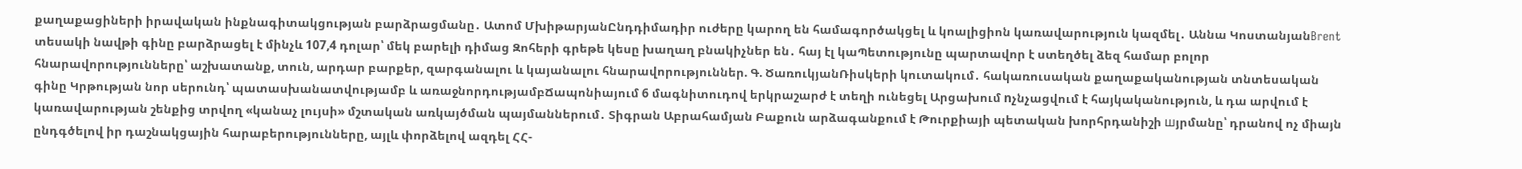քաղաքացիների իրավական ինքնագիտակցության բարձրացմանը․ Ատոմ ՄխիթարյանԸնդդիմադիր ուժերը կարող են համագործակցել և կոալիցիոն կառավարություն կազմել․ Աննա ԿոստանյանBrent տեսակի նավթի գինը բարձրացել է մինչև 107,4 դոլար՝ մեկ բարելի դիմաց Զոհերի գրեթե կեսը խաղաղ բնակիչներ են․ հայ էլ կաՊետությունը պարտավոր է ստեղծել ձեզ համար բոլոր հնարավորությունները՝ աշխատանք, տուն, արդար բարքեր, զարգանալու և կայանալու հնարավորություններ. Գ. ԾառուկյանՌիսկերի կուտակում․ հակառուսական քաղաքականության տնտեսական գինը Կրթության նոր սերունդ՝ պատասխանատվությամբ և առաջնորդությամբՃապոնիայում 6 մագնիտուդով երկրաշարժ է տեղի ունեցել Արցախում nչնչացվում է հայկականություն, և դա արվում է կառավարության շենքից տրվող «կանաչ լույսի» մշտական առկայծման պայմաններում․ Տիգրան Աբրահամյան Բաքուն արձագանքում է Թուրքիայի պետական խորհրդանիշի шյրմանը՝ դրանով ոչ միայն ընդգծելով իր դաշնակցային հարաբերությունները, այլև փորձելով ազդել ՀՀ-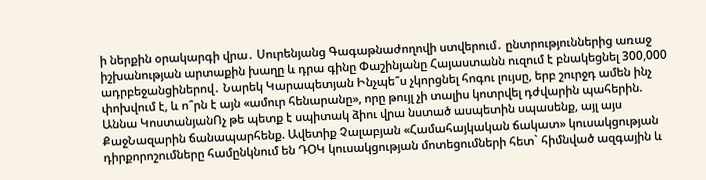ի ներքին օրակարգի վրա․ Սուրենյանց Գագաթնաժողովի ստվերում․ ընտրություններից առաջ իշխանության արտաքին խաղը և դրա գինը Փաշինյանը Հայաստանն ուզում է բնակեցնել 300,000 ադրբեջանցիներով․ Նարեկ Կարապետյան Ինչպե՞ս չկորցնել հոգու լույսը, երբ շուրջդ ամեն ինչ փոխվում է, և ո՞րն է այն «ամուր հենարանը», որը թույլ չի տալիս կոտրվել դժվարին պահերին. Աննա ԿոստանյանՈչ թե պետք է սպիտակ ձիու վրա նստած ասպետին սպասենք, այլ այս ՔաջՆազարին ճանապարհենք. Ավետիք Չալաբյան «Համահայկական ճակատ» կուսակցության դիրքորոշումները համընկնում են ԴՕԿ կուսակցության մոտեցումների հետ` հիմնված ազգային և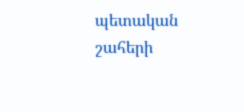պետական շահերի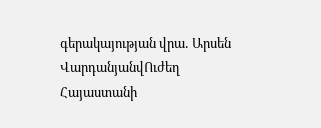գերակայության վրա․ Արսեն ՎարդանյանվՈւժեղ Հայաստանի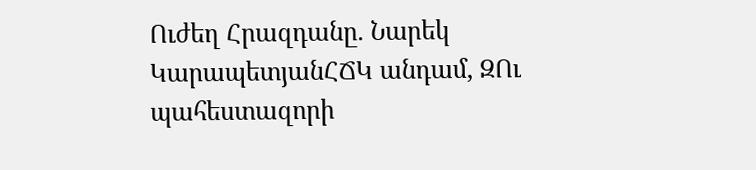Ուժեղ Հրազդանը. Նարեկ ԿարապետյանՀՃԿ անդամ, ԶՈւ պահեստազորի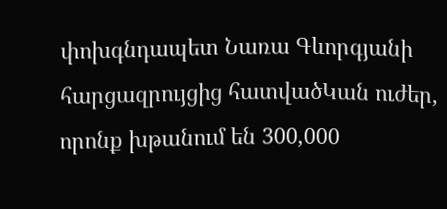փոխգնդապետ Նառա Գևորգյանի հարցազրույցից հատվածԿան ուժեր, որոնք խթանում են 300,000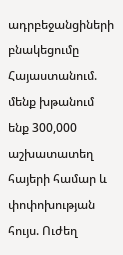ադրբեջանցիների բնակեցումը Հայաստանում. մենք խթանում ենք 300,000 աշխատատեղ հայերի համար և փոփոխության հույս. Ուժեղ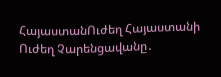ՀայաստանՈւժեղ Հայաստանի Ուժեղ Չարենցավանը․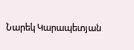Նարեկ Կարապետյան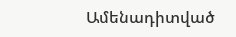Ամենադիտված